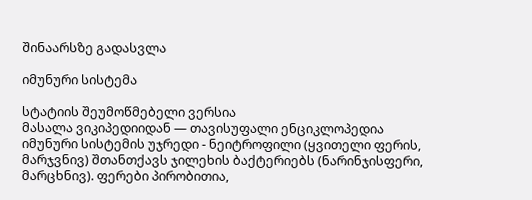შინაარსზე გადასვლა

იმუნური სისტემა

სტატიის შეუმოწმებელი ვერსია
მასალა ვიკიპედიიდან — თავისუფალი ენციკლოპედია
იმუნური სისტემის უჯრედი - ნეიტროფილი (ყვითელი ფერის, მარჯვნივ) შთანთქავს ჯილეხის ბაქტერიებს (ნარინჯისფერი, მარცხნივ). ფერები პირობითია,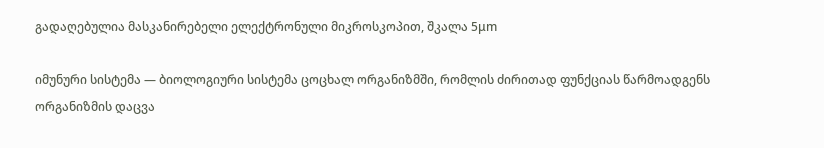გადაღებულია მასკანირებელი ელექტრონული მიკროსკოპით, შკალა 5μm

იმუნური სისტემა — ბიოლოგიური სისტემა ცოცხალ ორგანიზმში, რომლის ძირითად ფუნქციას წარმოადგენს ორგანიზმის დაცვა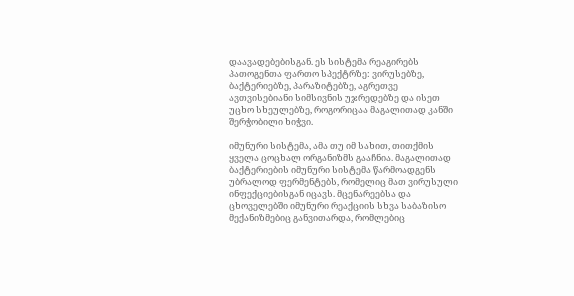დაავადებებისგან. ეს სისტემა რეაგირებს პათოგენთა ფართო სპექტრზე: ვირუსებზე, ბაქტერიებზე, პარაზიტებზე, აგრეთვე ავთვისებიანი სიმსივნის უჯრედებზე და ისეთ უცხო სხეულებზე, როგორიცაა მაგალითად კანში შერჭობილი ხიჭვი.

იმუნური სისტემა, ამა თუ იმ სახით, თითქმის ყველა ცოცხალ ორგანიზმს გააჩნია. მაგალითად ბაქტერიების იმუნური სისტემა წარმოადგენს უბრალოდ ფერმენტებს, რომელიც მათ ვირუსული ინფექციებისგან იცავს. მცენარეებსა და ცხოველებში იმუნური რეაქციის სხვა საბაზისო მექანიზმებიც განვითარდა, რომლებიც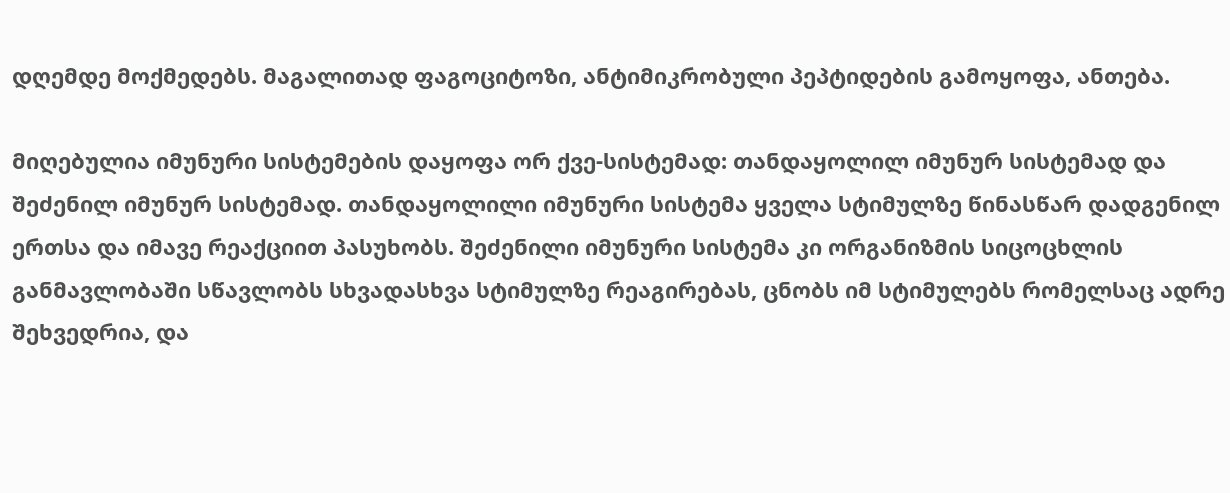დღემდე მოქმედებს. მაგალითად ფაგოციტოზი, ანტიმიკრობული პეპტიდების გამოყოფა, ანთება.

მიღებულია იმუნური სისტემების დაყოფა ორ ქვე-სისტემად: თანდაყოლილ იმუნურ სისტემად და შეძენილ იმუნურ სისტემად. თანდაყოლილი იმუნური სისტემა ყველა სტიმულზე წინასწარ დადგენილ ერთსა და იმავე რეაქციით პასუხობს. შეძენილი იმუნური სისტემა კი ორგანიზმის სიცოცხლის განმავლობაში სწავლობს სხვადასხვა სტიმულზე რეაგირებას, ცნობს იმ სტიმულებს რომელსაც ადრე შეხვედრია, და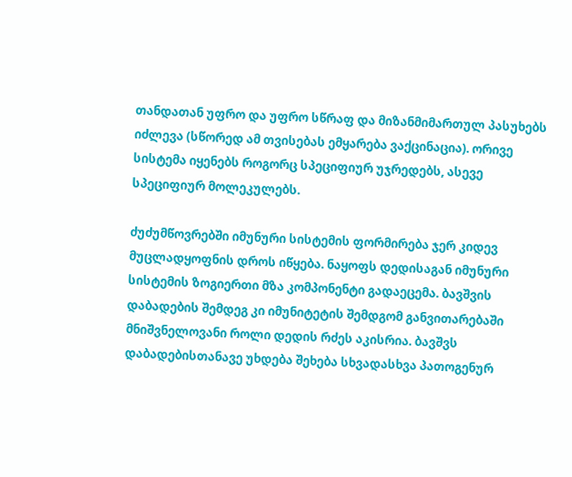თანდათან უფრო და უფრო სწრაფ და მიზანმიმართულ პასუხებს იძლევა (სწორედ ამ თვისებას ემყარება ვაქცინაცია). ორივე სისტემა იყენებს როგორც სპეციფიურ უჯრედებს, ასევე სპეციფიურ მოლეკულებს.

ძუძუმწოვრებში იმუნური სისტემის ფორმირება ჯერ კიდევ მუცლადყოფნის დროს იწყება. ნაყოფს დედისაგან იმუნური სისტემის ზოგიერთი მზა კომპონენტი გადაეცემა. ბავშვის დაბადების შემდეგ კი იმუნიტეტის შემდგომ განვითარებაში მნიშვნელოვანი როლი დედის რძეს აკისრია. ბავშვს დაბადებისთანავე უხდება შეხება სხვადასხვა პათოგენურ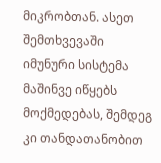მიკრობთან. ასეთ შემთხვევაში იმუნური სისტემა მაშინვე იწყებს მოქმედებას, შემდეგ კი თანდათანობით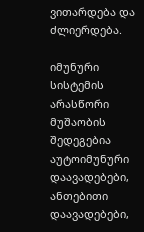ვითარდება და ძლიერდება.

იმუნური სისტემის არასწორი მუშაობის შედეგებია აუტოიმუნური დაავადებები, ანთებითი დაავადებები,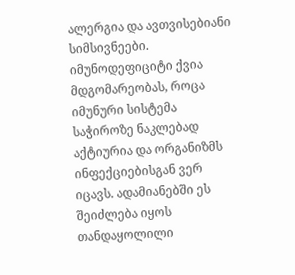ალერგია და ავთვისებიანი სიმსივნეები. იმუნოდეფიციტი ქვია მდგომარეობას, როცა იმუნური სისტემა საჭიროზე ნაკლებად აქტიურია და ორგანიზმს ინფექციებისგან ვერ იცავს. ადამიანებში ეს შეიძლება იყოს თანდაყოლილი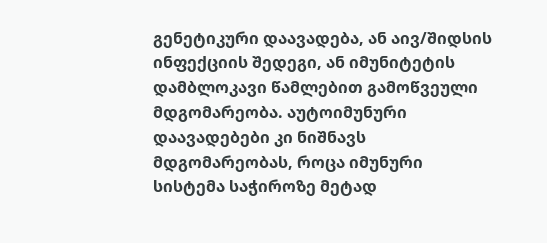გენეტიკური დაავადება, ან აივ/შიდსის ინფექციის შედეგი, ან იმუნიტეტის დამბლოკავი წამლებით გამოწვეული მდგომარეობა. აუტოიმუნური დაავადებები კი ნიშნავს მდგომარეობას, როცა იმუნური სისტემა საჭიროზე მეტად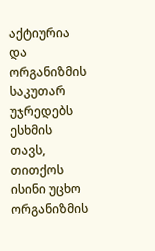აქტიურია და ორგანიზმის საკუთარ უჯრედებს ესხმის თავს, თითქოს ისინი უცხო ორგანიზმის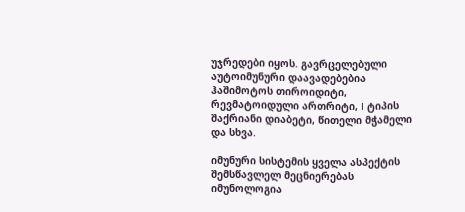უჯრედები იყოს. გავრცელებული აუტოიმუნური დაავადებებია ჰაშიმოტოს თიროიდიტი, რევმატოიდული ართრიტი, I ტიპის შაქრიანი დიაბეტი, წითელი მჭამელი და სხვა.

იმუნური სისტემის ყველა ასპექტის შემსწავლელ მეცნიერებას იმუნოლოგია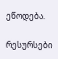ეწოდება.

რესურსები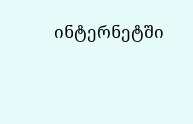ინტერნეტში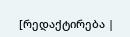[რედაქტირება |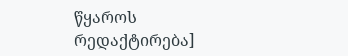წყაროს რედაქტირება]